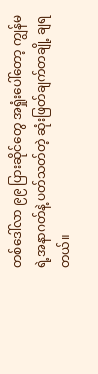တစ်ဒေါ်လာ ၉၉ ပြားဆိုင်တွေ အရှုံးပေါ်တော့ ကျွန်မရဲ့အနာဂတ်နဲ့ ပတ်သတ်တဲ့ ဆုံးဖြတ်ချက်တချို့ ချရ တယ်။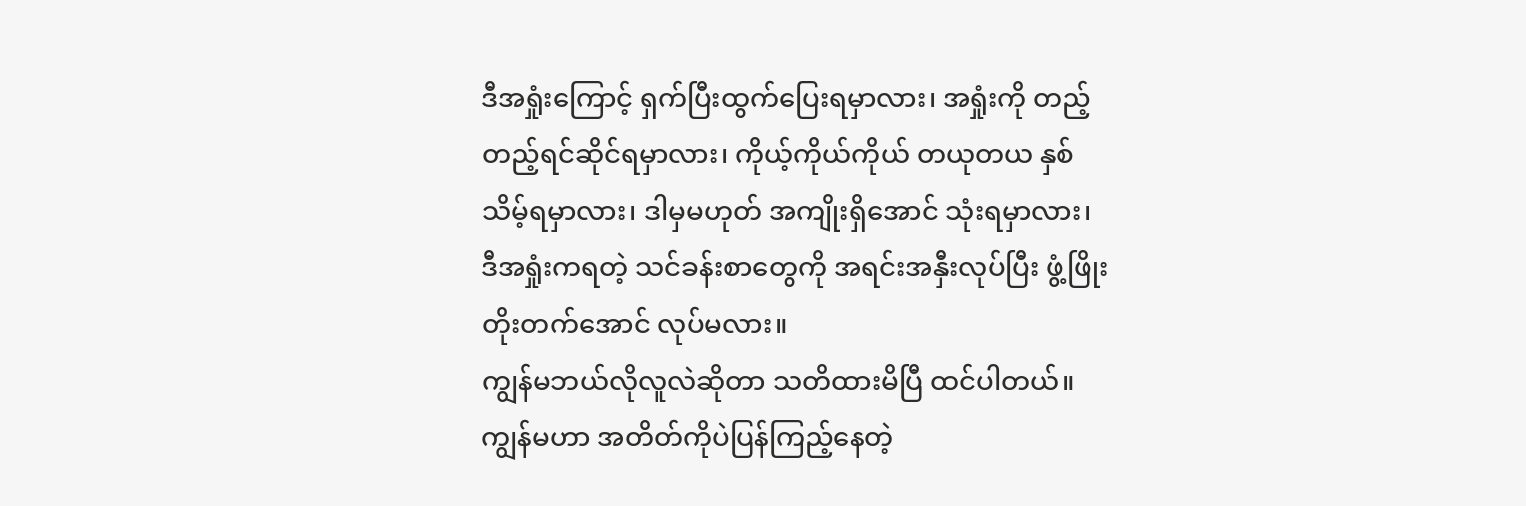ဒီအရှုံးကြောင့် ရှက်ပြီးထွက်ပြေးရမှာလား၊ အရှုံးကို တည့်တည့်ရင်ဆိုင်ရမှာလား၊ ကိုယ့်ကိုယ်ကိုယ် တယုတယ နှစ်သိမ့်ရမှာလား၊ ဒါမှမဟုတ် အကျိုးရှိအောင် သုံးရမှာလား၊ ဒီအရှုံးကရတဲ့ သင်ခန်းစာတွေကို အရင်းအနှီးလုပ်ပြီး ဖွံ့ဖြိုးတိုးတက်အောင် လုပ်မလား။
ကျွန်မဘယ်လိုလူလဲဆိုတာ သတိထားမိပြီ ထင်ပါတယ်။ ကျွန်မဟာ အတိတ်ကိုပဲပြန်ကြည့်နေတဲ့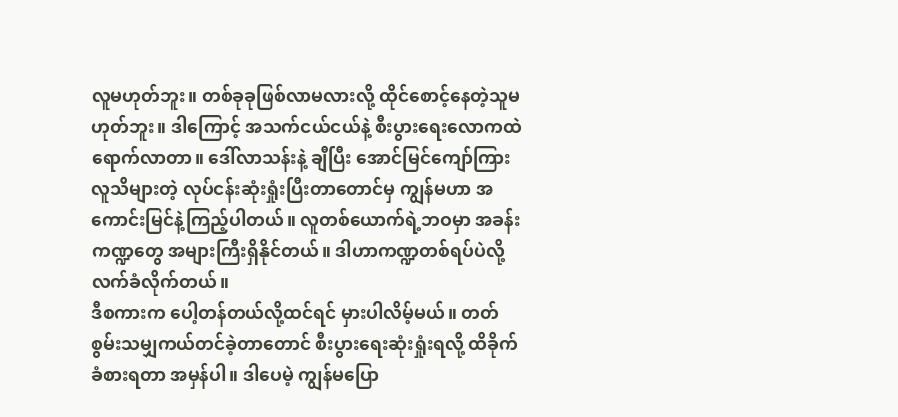လူမဟုတ်ဘူး။ တစ်ခုခုဖြစ်လာမလားလို့ ထိုင်စောင့်နေတဲ့သူမဟုတ်ဘူး။ ဒါကြောင့် အသက်ငယ်ငယ်နဲ့ စီးပွားရေးလောကထဲရောက်လာတာ။ ဒေါ်လာသန်းနဲ့ ချီပြီး အောင်မြင်ကျော်ကြားလူသိများတဲ့ လုပ်ငန်းဆုံးရှုံးပြီးတာတောင်မှ ကျွန်မဟာ အကောင်းမြင်နဲ့ကြည့်ပါတယ်။ လူတစ်ယောက်ရဲ့ဘဝမှာ အခန်းကဏ္ဍတွေ အများကြီးရှိနိုင်တယ်။ ဒါဟာကဏ္ဍတစ်ရပ်ပဲလို့ လက်ခံလိုက်တယ်။
ဒီစကားက ပေါ့တန်တယ်လို့ထင်ရင် မှားပါလိမ့်မယ်။ တတ်စွမ်းသမျှကယ်တင်ခဲ့တာတောင် စီးပွားရေးဆုံးရှုံးရလို့ ထိခိုက်ခံစားရတာ အမှန်ပါ။ ဒါပေမဲ့ ကျွန်မပြော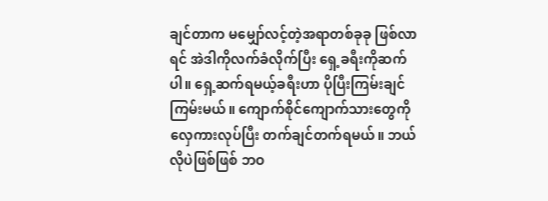ချင်တာက မမျှော်လင့်တဲ့အရာတစ်ခုခု ဖြစ်လာရင် အဲဒါကိုလက်ခံလိုက်ပြီး ရှေ့ခရီးကိုဆက်ပါ။ ရှေ့ဆက်ရမယ့်ခရီးဟာ ပိုပြီးကြမ်းချင်ကြမ်းမယ်။ ကျောက်စိုင်ကျောက်သားတွေကို လှေကားလုပ်ပြီး တက်ချင်တက်ရမယ်။ ဘယ်လိုပဲဖြစ်ဖြစ် ဘဝ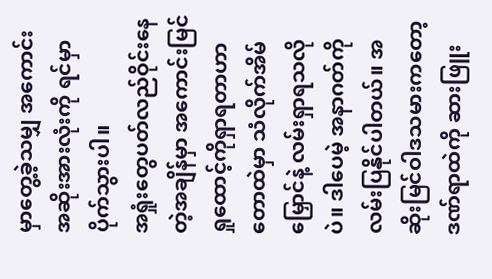မှာတွေ့ခဲ့သမျှ အကောင်းအဆိုးအားလုံးကို ရင်မှာပိုက်သွားပါ။
အရှုံးတွေပတ်လည်ဝိုင်းနေတဲ့အချိန်မှာ အကောင်းမြင်ရှုထောင့်ကိုရှာရတာဟာ တောထဲမှာ သံလိုက်အိမ်မြှောင်နဲ့ လမ်းရှာရသလိုပဲ။ ဒါပေမဲ့ အနာဂတ်ကိုလမ်းပြနိုင်ပါတယ်။ အဆိုးမြင်ဝါဒသမားကတော့ ဒဏ်ရာထဲကို ဆားဖြူး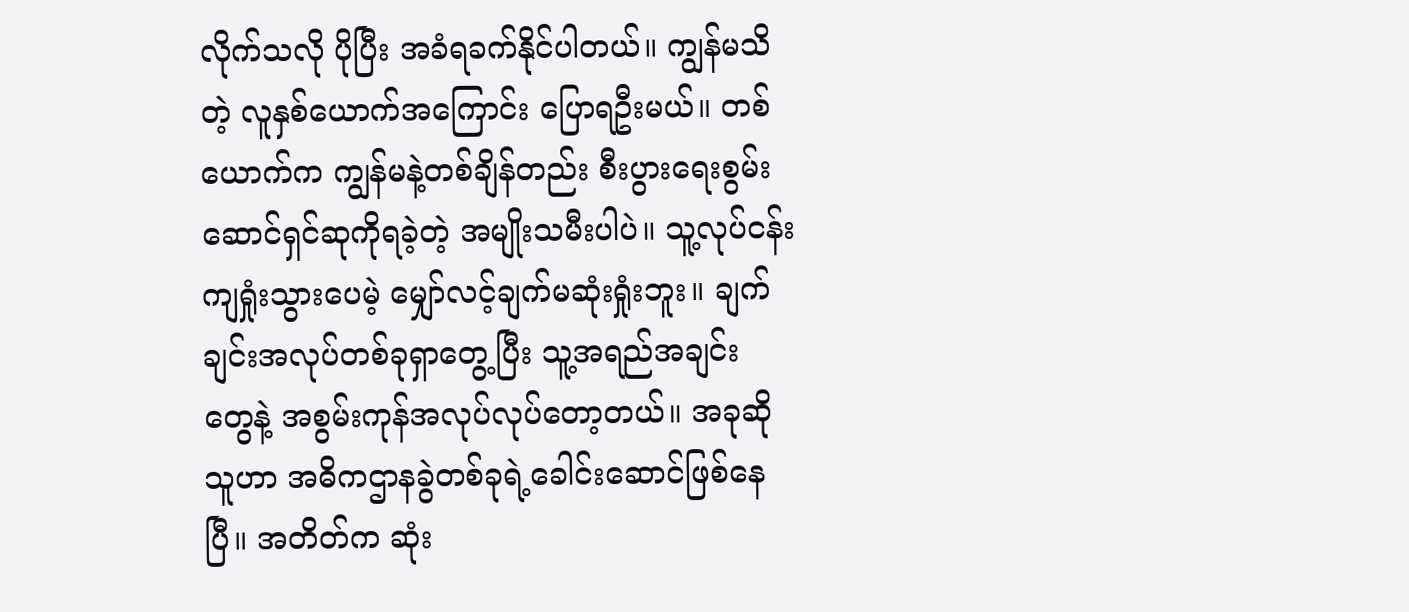လိုက်သလို ပိုပြီး အခံရခက်နိုင်ပါတယ်။ ကျွန်မသိတဲ့ လူနှစ်ယောက်အကြောင်း ပြောရဦးမယ်။ တစ်ယောက်က ကျွန်မနဲ့တစ်ချိန်တည်း စီးပွားရေးစွမ်းဆောင်ရှင်ဆုကိုရခဲ့တဲ့ အမျိုးသမီးပါပဲ။ သူ့လုပ်ငန်းကျရှုံးသွားပေမဲ့ မျှော်လင့်ချက်မဆုံးရှုံးဘူး။ ချက်ချင်းအလုပ်တစ်ခုရှာတွေ့ပြီး သူ့အရည်အချင်း တွေနဲ့ အစွမ်းကုန်အလုပ်လုပ်တော့တယ်။ အခုဆို သူဟာ အဓိကဌာနခွဲတစ်ခုရဲ့ခေါင်းဆောင်ဖြစ်နေပြီ။ အတိတ်က ဆုံး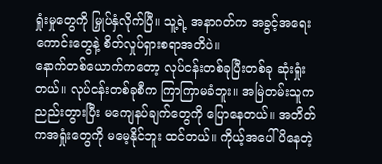ရှုံးမှုတွေကို မြှုပ်နှံလိုက်ပြီ။ သူ့ရဲ့ အနာဂတ်က အခွင့်အရေးကောင်းတွေနဲ့ စိတ်လှုပ်ရှားစရာအတိပဲ။
နောက်တစ်ယောက်ကတော့ လုပ်ငန်းတစ်ခုပြီးတစ်ခု ဆုံးရှုံးတယ်။ လုပ်ငန်းတစ်ခုစီက ကြာကြာမခံဘူး။ အမြဲတမ်းသူက ညည်းတွားပြီး မကျေနပ်ချက်တွေကို ပြောနေတယ်။ အတိတ်ကအရှုံးတွေကို မမေ့နိုင်ဘူး ထင်တယ်။ ကိုယ့်အပေါ်ပိနေတဲ့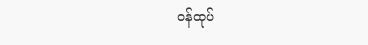ဝန်ထုပ်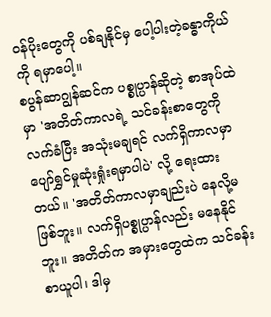ဝန်ပိုးတွေကို ပစ်ချနိုင်မှ ပေါ့ပါးတဲ့ခန္ဓာကိုယ်ကို ရမှာပေါ့။
စပွန်ဆာဂျွန်ဆင်က ပစ္စုပ္ပာန်ဆိုတဲ့ စာအုပ်ထဲမှာ 'အတိတ်ကာလရဲ့ သင်ခန်းစာတွေကို လက်ခံပြီး အသုံးမချရင် လက်ရှိကာလမှာ ပျော်ရွှင်မှုဆုံးရှုံးရမှာပါပဲ' လို့ ရေးထားတယ်။ 'အတိတ်ကာလမှာချည်းပဲ နေလို့မဖြစ်ဘူး။ လက်ရှိပစ္စုပ္ပာန်လည်း မနေနိုင်ဘူး။ အတိတ်က အမှားတွေထဲက သင်ခန်းစာယူပါ၊ ဒါမှ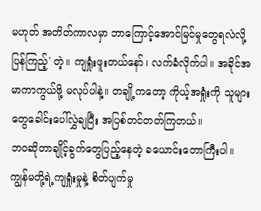မဟုတ် အတိတ်ကာလမှာ ဘာကြောင့်အောင်မြင်မှုတွေရလဲလို့ ပြန်ကြည့်' တဲ့။ ကျရှုံးဖူးတယ်နော်၊ လက်ခံလိုက်ပါ။ အခိုင်အမာကာကွယ်ဖို့ မလုပ်ပါနဲ့။ တချို့ကတော့ ကိုယ့်အရှုံးကို သူများတွေခေါင်းပေါ်လွှဲချပြီး အပြစ်တင်တတ်ကြတယ်။
ဘဝဆိုတာချိုင့်ခွက်တွေပြည့်နေတဲ့ ခယောင်းတောကြီးပါ။ ကျွန်မတို့ရဲ့ကျရှုံးမှုနဲ့ စိတ်ပျက်မှု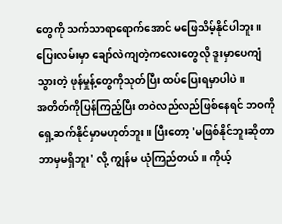တွေကို သက်သာရာရောက်အောင် မဖြေသိမ့်နိုင်ပါဘူး။ ပြေးလမ်းမှာ ချော်လဲကျတဲ့ကလေးတွေလို ဒူးမှာပေကျံသွားတဲ့ ဖုန်မှုန့်တွေကိုသုတ်ပြီး ထပ်ပြေးရမှာပါပဲ။
အတိတ်ကိုပြန်ကြည့်ပြီး တဝဲလည်လည်ဖြစ်နေရင် ဘဝကို ရှေ့ဆက်နိုင်မှာမဟုတ်ဘူး။ ပြီးတော့ 'မဖြစ်နိုင်ဘူးဆိုတာ ဘာမှမရှိဘူး' လို့ ကျွန်မ ယုံကြည်တယ်။ ကိုယ့်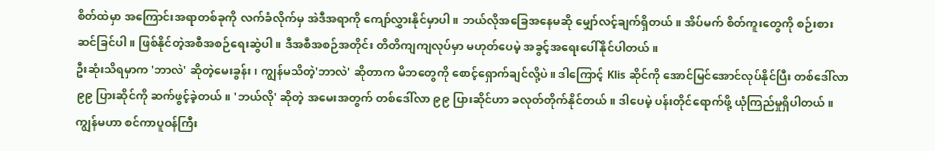စိတ်ထဲမှာ အကြောင်းအရာတစ်ခုကို လက်ခံလိုက်မှ အဲဒီအရာကို ကျော်လွှားနိုင်မှာပါ။ ဘယ်လိုအခြေအနေမဆို မျှော်လင့်ချက်ရှိတယ်။ အိပ်မက် စိတ်ကူးတွေကို စဉ်းစားဆင်ခြင်ပါ။ ဖြစ်နိုင်တဲ့အစီအစဉ်ရေးဆွဲပါ။ ဒီအစီအစဉ်အတိုင်း တိတိကျကျလုပ်မှာ မဟုတ်ပေမဲ့ အခွင့်အရေးပေါ်နိုင်ပါတယ်။
ဦးဆုံးသိရမှာက 'ဘာလဲ' ဆိုတဲ့မေးခွန်း၊ ကျွန်မသိတဲ့'ဘာလဲ' ဆိုတာက မိဘတွေကို စောင့်ရှောက်ချင်လို့ပဲ။ ဒါကြောင့် Klis ဆိုင်ကို အောင်မြင်အောင်လုပ်နိုင်ပြီး တစ်ဒေါ်လာ ၉၉ ပြားဆိုင်ကို ဆက်ဖွင့်ခဲ့တယ်။ 'ဘယ်လို' ဆိုတဲ့ အမေးအတွက် တစ်ဒေါ်လာ ၉၉ ပြားဆိုင်ဟာ ခလုတ်တိုက်နိုင်တယ်။ ဒါပေမဲ့ ပန်းတိုင်ရောက်ဖို့ ယုံကြည်မှုရှိပါတယ်။
ကျွန်မဟာ စင်ကာပူဝန်ကြီး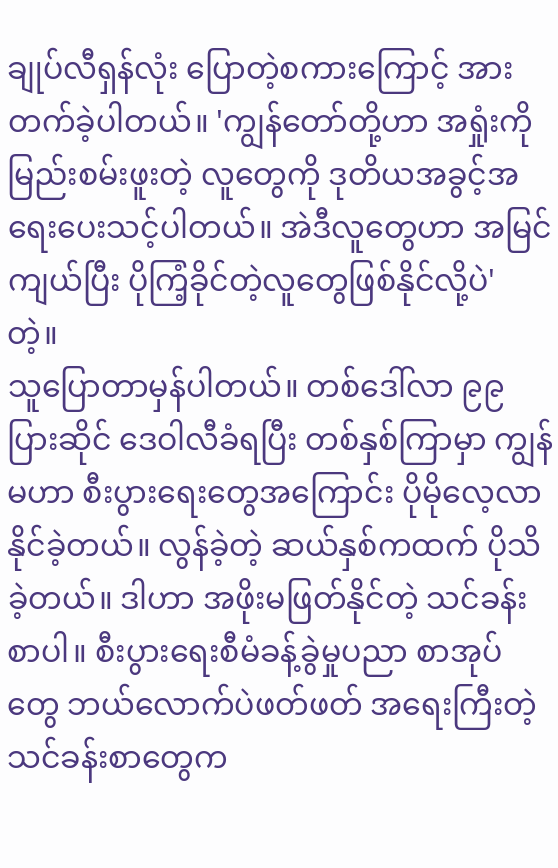ချုပ်လီရှန်လုံး ပြောတဲ့စကားကြောင့် အားတက်ခဲ့ပါတယ်။ 'ကျွန်တော်တို့ဟာ အရှုံးကိုမြည်းစမ်းဖူးတဲ့ လူတွေကို ဒုတိယအခွင့်အရေးပေးသင့်ပါတယ်။ အဲဒီလူတွေဟာ အမြင်ကျယ်ပြီး ပိုကြံ့ခိုင်တဲ့လူတွေဖြစ်နိုင်လို့ပဲ' တဲ့။
သူပြောတာမှန်ပါတယ်။ တစ်ဒေါ်လာ ၉၉ ပြားဆိုင် ဒေဝါလီခံရပြီး တစ်နှစ်ကြာမှာ ကျွန်မဟာ စီးပွားရေးတွေအကြောင်း ပိုမိုလေ့လာနိုင်ခဲ့တယ်။ လွန်ခဲ့တဲ့ ဆယ်နှစ်ကထက် ပိုသိခဲ့တယ်။ ဒါဟာ အဖိုးမဖြတ်နိုင်တဲ့ သင်ခန်းစာပါ။ စီးပွားရေးစီမံခန့်ခွဲမှုပညာ စာအုပ်တွေ ဘယ်လောက်ပဲဖတ်ဖတ် အရေးကြီးတဲ့ သင်ခန်းစာတွေက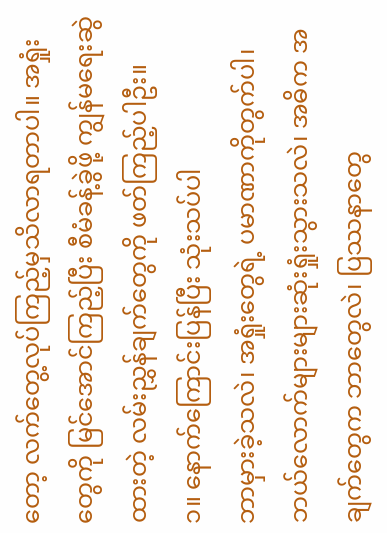တော့ လက်တွေ့လုပ်ကြည့်မှသိလာရတာပါ။ အရှုံးတွေကို မြင်အောင်ကြည့်ပြီး စီမံခန့်ခွဲဖို့ ကျွန်မရေးဆွဲထားတဲ့ လမ်းညွှန်ချက်တွေကို ဖတ်ကြည့်ပါဦး။
၁။ နောက်ကြောင်းပြန်ပြီး သုံးသပ်ပါ
ဘာမှားခဲ့သလဲ၊ အရှုံးတွေရဲ့ ပမာဏာကိုတွက်ပါ၊ ဘယ်လောက်များများဆုံးရှုံးသွားသလဲ၊ အဓိက အချက်တွေက ဘာတွေလဲ၊ ပြဿနာတွေ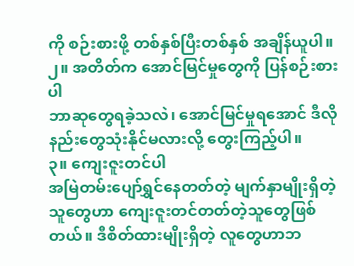ကို စဉ်းစားဖို့ တစ်နှစ်ပြီးတစ်နှစ် အချိန်ယူပါ။
၂။ အတိတ်က အောင်မြင်မှုတွေကို ပြန်စဉ်းစားပါ
ဘာဆုတွေရခဲ့သလဲ၊ အောင်မြင်မှုရအောင် ဒီလိုနည်းတွေသုံးနိုင်မလားလို့ တွေးကြည့်ပါ။
၃။ ကျေးဇူးတင်ပါ
အမြဲတမ်းပျော်ရွှင်နေတတ်တဲ့ မျက်နှာမျိုးရှိတဲ့သူတွေဟာ ကျေးဇူးတင်တတ်တဲ့သူတွေဖြစ်တယ်။ ဒီစိတ်ထားမျိုးရှိတဲ့ လူတွေဟာဘ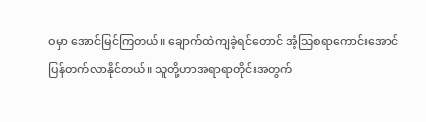ဝမှာ အောင်မြင်ကြတယ်။ ချောက်ထဲကျခဲ့ရင်တောင် အံ့သြစရာကောင်းအောင် ပြန်တက်လာနိုင်တယ်။ သူတို့ဟာအရာရာတိုင်းအတွက်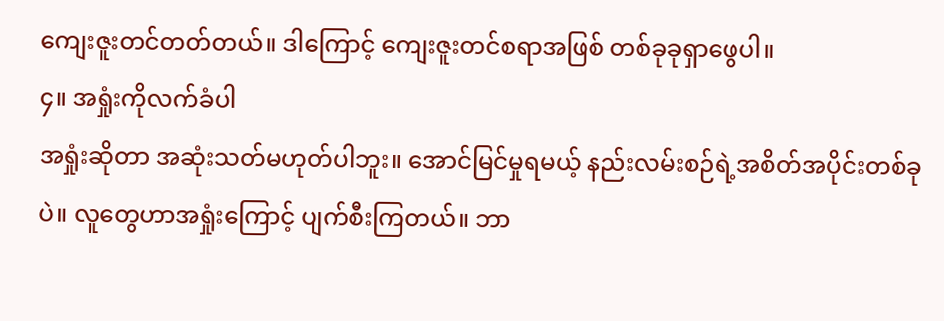ကျေးဇူးတင်တတ်တယ်။ ဒါကြောင့် ကျေးဇူးတင်စရာအဖြစ် တစ်ခုခုရှာဖွေပါ။
၄။ အရှုံးကိုလက်ခံပါ
အရှုံးဆိုတာ အဆုံးသတ်မဟုတ်ပါဘူး။ အောင်မြင်မှုရမယ့် နည်းလမ်းစဉ်ရဲ့အစိတ်အပိုင်းတစ်ခုပဲ။ လူတွေဟာအရှုံးကြောင့် ပျက်စီးကြတယ်။ ဘာ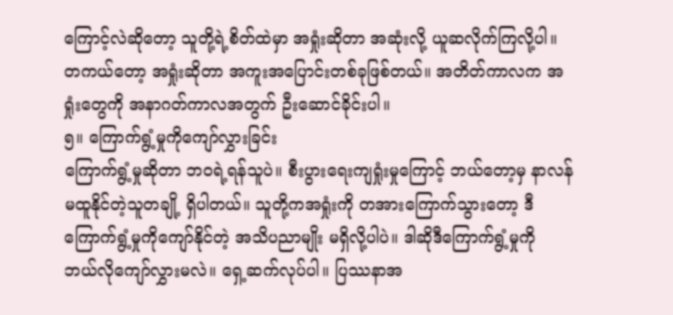ကြောင့်လဲဆိုတော့ သူတို့ရဲ့စိတ်ထဲမှာ အရှုံးဆိုတာ အဆုံးလို့ ယူဆလိုက်ကြလို့ပါ။ တကယ်တော့ အရှုံးဆိုတာ အကူးအပြောင်းတစ်ခုဖြစ်တယ်။ အတိတ်ကာလက အရှုံးတွေကို အနာဂတ်ကာလအတွက် ဦးဆောင်ခိုင်းပါ။
၅။ ကြောက်ရွံ့မှုကိုကျော်လွှားခြင်း
ကြောက်ရွံ့မှုဆိုတာ ဘဝရဲ့ရန်သူပဲ။ စီးပွားရေးကျရှုံးမှုကြောင့် ဘယ်တော့မှ နာလန်မထူနိုင်တဲ့သူတချို့ ရှိပါတယ်။ သူတို့ကအရှုံးကို တအားကြောက်သွားတော့ ဒီကြောက်ရွံ့မှုကိုကျော်နိုင်တဲ့ အသိပညာမျိုး မရှိလို့ပါပဲ။ ဒါဆိုဒီကြောက်ရွံ့မှုကို ဘယ်လိုကျော်လွှားမလဲ။ ရှေ့ဆက်လုပ်ပါ။ ပြဿနာအ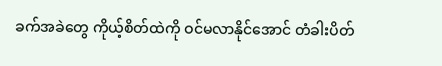ခက်အခဲတွေ ကိုယ့်စိတ်ထဲကို ဝင်မလာနိုင်အောင် တံခါးပိတ်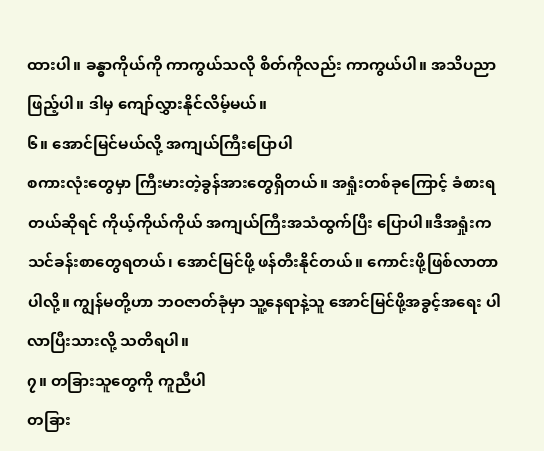ထားပါ။ ခန္ဓာကိုယ်ကို ကာကွယ်သလို စိတ်ကိုလည်း ကာကွယ်ပါ။ အသိပညာဖြည့်ပါ။ ဒါမှ ကျော်လွှားနိုင်လိမ့်မယ်။
၆။ အောင်မြင်မယ်လို့ အကျယ်ကြီးပြောပါ
စကားလုံးတွေမှာ ကြီးမားတဲ့ခွန်အားတွေရှိတယ်။ အရှုံးတစ်ခုကြောင့် ခံစားရတယ်ဆိုရင် ကိုယ့်ကိုယ်ကိုယ် အကျယ်ကြီးအသံထွက်ပြီး ပြောပါ။ဒီအရှုံးက သင်ခန်းစာတွေရတယ်၊ အောင်မြင်ဖို့ ဖန်တီးနိုင်တယ်။ ကောင်းဖို့ဖြစ်လာတာပါလို့။ ကျွန်မတို့ဟာ ဘဝဇာတ်ခုံမှာ သူ့နေရာနဲ့သူ အောင်မြင်ဖို့အခွင့်အရေး ပါလာပြီးသားလို့ သတိရပါ။
၇။ တခြားသူတွေကို ကူညီပါ
တခြား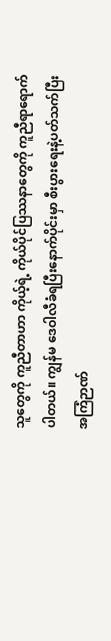သူတွေကို ကူညီတာဟာ ကိုယ့်ရဲ့ ကိုယ်ပိုင်ပြဿနာတွေကို ကူညီရာရောက်ပါတယ်။ ကျွန်မ ဒေဝါလီခံရပြီးနောက်ပိုင်းမှာ စီးပွားရေးနဲ့ပတ်သက်ပြီး အကြံဉာဏ်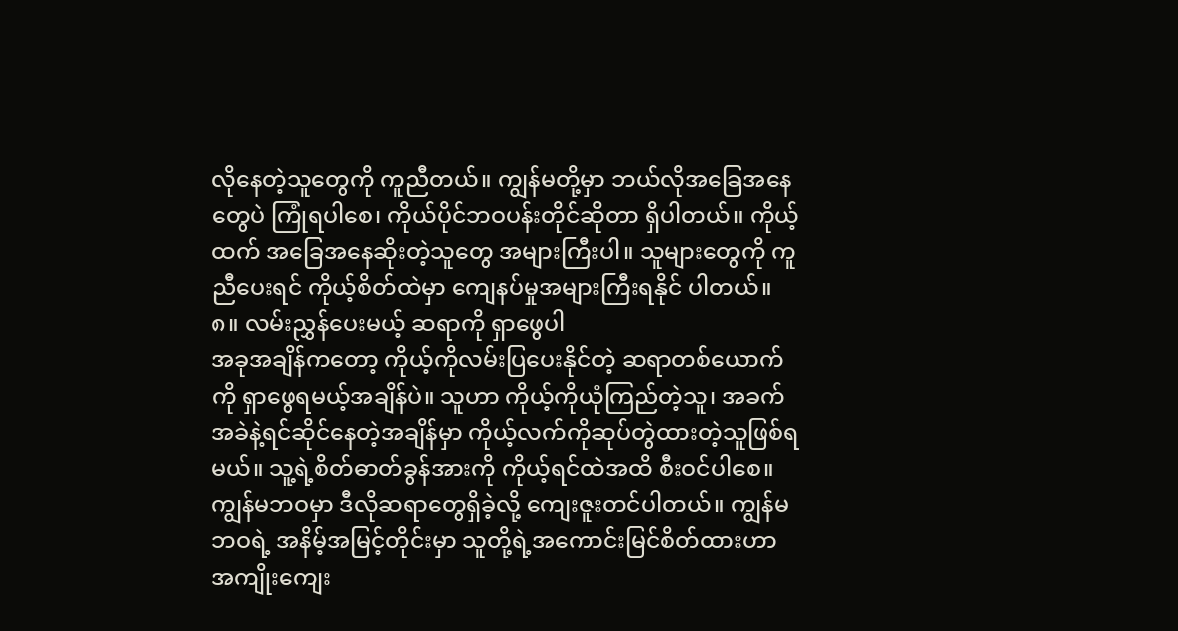လိုနေတဲ့သူတွေကို ကူညီတယ်။ ကျွန်မတို့မှာ ဘယ်လိုအခြေအနေတွေပဲ ကြုံရပါစေ၊ ကိုယ်ပိုင်ဘဝပန်းတိုင်ဆိုတာ ရှိပါတယ်။ ကိုယ့်ထက် အခြေအနေဆိုးတဲ့သူတွေ အများကြီးပါ။ သူများတွေကို ကူညီပေးရင် ကိုယ့်စိတ်ထဲမှာ ကျေနပ်မှုအများကြီးရနိုင် ပါတယ်။
၈။ လမ်းညွှန်ပေးမယ့် ဆရာကို ရှာဖွေပါ
အခုအချိန်ကတော့ ကိုယ့်ကိုလမ်းပြပေးနိုင်တဲ့ ဆရာတစ်ယောက်ကို ရှာဖွေရမယ့်အချိန်ပဲ။ သူဟာ ကိုယ့်ကိုယုံကြည်တဲ့သူ၊ အခက်အခဲနဲ့ရင်ဆိုင်နေတဲ့အချိန်မှာ ကိုယ့်လက်ကိုဆုပ်တွဲထားတဲ့သူဖြစ်ရမယ်။ သူ့ရဲ့စိတ်ဓာတ်ခွန်အားကို ကိုယ့်ရင်ထဲအထိ စီးဝင်ပါစေ။ ကျွန်မဘဝမှာ ဒီလိုဆရာတွေရှိခဲ့လို့ ကျေးဇူးတင်ပါတယ်။ ကျွန်မဘဝရဲ့ အနိမ့်အမြင့်တိုင်းမှာ သူတို့ရဲ့အကောင်းမြင်စိတ်ထားဟာ အကျိုးကျေး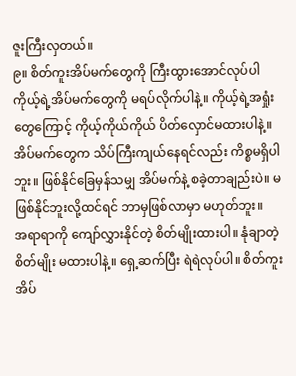ဇူးကြီးလှတယ်။
၉။ စိတ်ကူးအိပ်မက်တွေကို ကြီးထွားအောင်လုပ်ပါ
ကိုယ့်ရဲ့အိပ်မက်တွေကို မရပ်လိုက်ပါနဲ့။ ကိုယ့်ရဲ့အရှုံးတွေကြောင့် ကိုယ့်ကိုယ်ကိုယ် ပိတ်လှောင်မထားပါနဲ့။ အိပ်မက်တွေက သိပ်ကြီးကျယ်နေရင်လည်း ကိစ္စမရှိပါဘူး။ ဖြစ်နိုင်ခြေမှန်သမျှ အိပ်မက်နဲ့ စခဲ့တာချည်းပဲ။ မဖြစ်နိုင်ဘူးလို့ထင်ရင် ဘာမှဖြစ်လာမှာ မဟုတ်ဘူး။
အရာရာကို ကျော်လွှားနိုင်တဲ့ စိတ်မျိုးထားပါ။ နုံချာတဲ့စိတ်မျိုး မထားပါနဲ့။ ရှေ့ဆက်ပြီး ရဲရဲလုပ်ပါ။ စိတ်ကူးအိပ်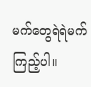မက်တွေရဲရဲမက်ကြည့်ပါ။